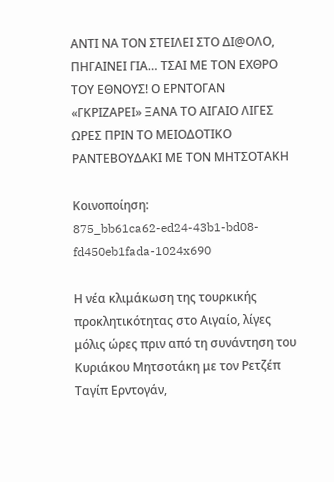ΑΝΤΙ ΝΑ ΤΟΝ ΣΤΕΙΛΕΙ ΣΤΟ ΔΙ@ΟΛΟ, ΠΗΓΑΙΝΕΙ ΓΙΑ… ΤΣΑΙ ΜΕ ΤΟΝ ΕΧΘΡΟ ΤΟΥ ΕΘΝΟΥΣ! Ο ΕΡΝΤΟΓΑΝ «ΓΚΡΙΖΑΡΕΙ» ΞΑΝΑ ΤΟ ΑΙΓΑΙΟ ΛΙΓΕΣ ΩΡΕΣ ΠΡΙΝ ΤΟ ΜΕΙΟΔΟΤΙΚΟ ΡΑΝΤΕΒΟΥΔΑΚΙ ΜΕ ΤΟΝ ΜΗΤΣΟΤΑΚΗ

Κοινοποίηση:
875_bb61ca62-ed24-43b1-bd08-fd450eb1fada-1024x690

Η νέα κλιμάκωση της τουρκικής προκλητικότητας στο Αιγαίο, λίγες μόλις ώρες πριν από τη συνάντηση του Κυριάκου Μητσοτάκη με τον Ρετζέπ Ταγίπ Ερντογάν,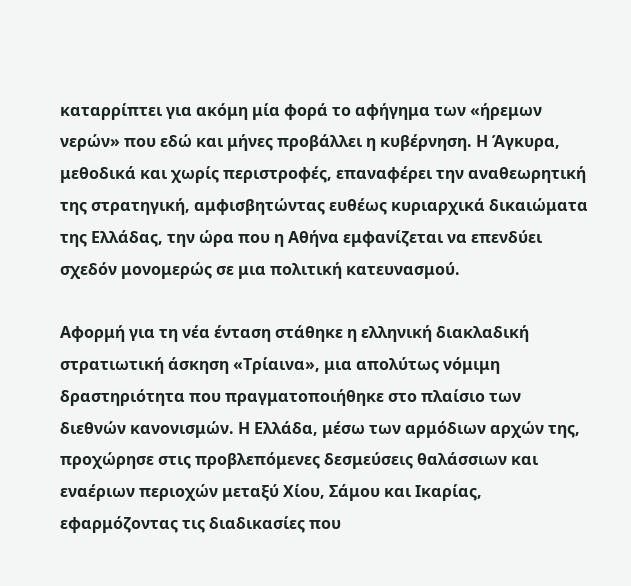καταρρίπτει για ακόμη μία φορά το αφήγημα των «ήρεμων νερών» που εδώ και μήνες προβάλλει η κυβέρνηση. Η Άγκυρα, μεθοδικά και χωρίς περιστροφές, επαναφέρει την αναθεωρητική της στρατηγική, αμφισβητώντας ευθέως κυριαρχικά δικαιώματα της Ελλάδας, την ώρα που η Αθήνα εμφανίζεται να επενδύει σχεδόν μονομερώς σε μια πολιτική κατευνασμού.

Αφορμή για τη νέα ένταση στάθηκε η ελληνική διακλαδική στρατιωτική άσκηση «Τρίαινα», μια απολύτως νόμιμη δραστηριότητα που πραγματοποιήθηκε στο πλαίσιο των διεθνών κανονισμών. Η Ελλάδα, μέσω των αρμόδιων αρχών της, προχώρησε στις προβλεπόμενες δεσμεύσεις θαλάσσιων και εναέριων περιοχών μεταξύ Χίου, Σάμου και Ικαρίας, εφαρμόζοντας τις διαδικασίες που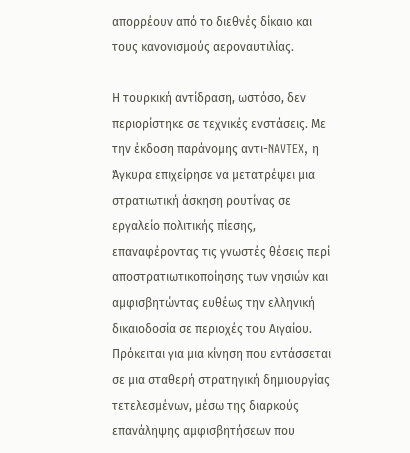απορρέουν από το διεθνές δίκαιο και τους κανονισμούς αεροναυτιλίας.

Η τουρκική αντίδραση, ωστόσο, δεν περιορίστηκε σε τεχνικές ενστάσεις. Με την έκδοση παράνομης αντι-NAVTEX, η Άγκυρα επιχείρησε να μετατρέψει μια στρατιωτική άσκηση ρουτίνας σε εργαλείο πολιτικής πίεσης, επαναφέροντας τις γνωστές θέσεις περί αποστρατιωτικοποίησης των νησιών και αμφισβητώντας ευθέως την ελληνική δικαιοδοσία σε περιοχές του Αιγαίου. Πρόκειται για μια κίνηση που εντάσσεται σε μια σταθερή στρατηγική δημιουργίας τετελεσμένων, μέσω της διαρκούς επανάληψης αμφισβητήσεων που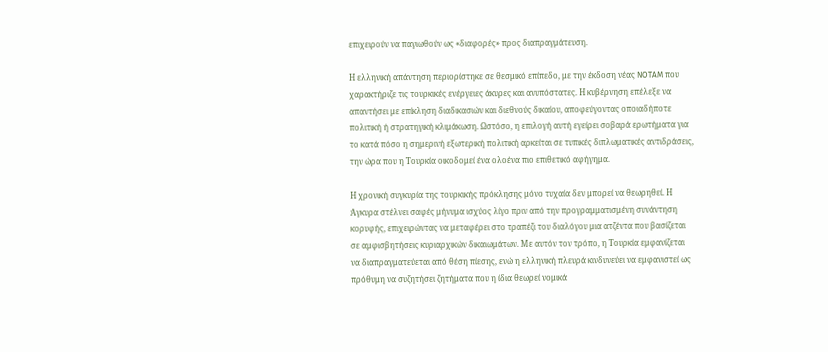επιχειρούν να παγιωθούν ως «διαφορές» προς διαπραγμάτευση.

Η ελληνική απάντηση περιορίστηκε σε θεσμικό επίπεδο, με την έκδοση νέας NOTAM που χαρακτήριζε τις τουρκικές ενέργειες άκυρες και ανυπόστατες. Η κυβέρνηση επέλεξε να απαντήσει με επίκληση διαδικασιών και διεθνούς δικαίου, αποφεύγοντας οποιαδήποτε πολιτική ή στρατηγική κλιμάκωση. Ωστόσο, η επιλογή αυτή εγείρει σοβαρά ερωτήματα για το κατά πόσο η σημερινή εξωτερική πολιτική αρκείται σε τυπικές διπλωματικές αντιδράσεις, την ώρα που η Τουρκία οικοδομεί ένα ολοένα πιο επιθετικό αφήγημα.

Η χρονική συγκυρία της τουρκικής πρόκλησης μόνο τυχαία δεν μπορεί να θεωρηθεί. Η Άγκυρα στέλνει σαφές μήνυμα ισχύος λίγο πριν από την προγραμματισμένη συνάντηση κορυφής, επιχειρώντας να μεταφέρει στο τραπέζι του διαλόγου μια ατζέντα που βασίζεται σε αμφισβητήσεις κυριαρχικών δικαιωμάτων. Με αυτόν τον τρόπο, η Τουρκία εμφανίζεται να διαπραγματεύεται από θέση πίεσης, ενώ η ελληνική πλευρά κινδυνεύει να εμφανιστεί ως πρόθυμη να συζητήσει ζητήματα που η ίδια θεωρεί νομικά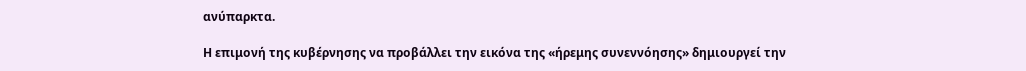ανύπαρκτα.

Η επιμονή της κυβέρνησης να προβάλλει την εικόνα της «ήρεμης συνεννόησης» δημιουργεί την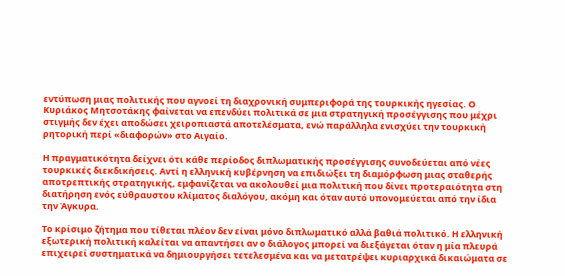εντύπωση μιας πολιτικής που αγνοεί τη διαχρονική συμπεριφορά της τουρκικής ηγεσίας. Ο Κυριάκος Μητσοτάκης φαίνεται να επενδύει πολιτικά σε μια στρατηγική προσέγγισης που μέχρι στιγμής δεν έχει αποδώσει χειροπιαστά αποτελέσματα, ενώ παράλληλα ενισχύει την τουρκική ρητορική περί «διαφορών» στο Αιγαίο.

Η πραγματικότητα δείχνει ότι κάθε περίοδος διπλωματικής προσέγγισης συνοδεύεται από νέες τουρκικές διεκδικήσεις. Αντί η ελληνική κυβέρνηση να επιδιώξει τη διαμόρφωση μιας σταθερής αποτρεπτικής στρατηγικής, εμφανίζεται να ακολουθεί μια πολιτική που δίνει προτεραιότητα στη διατήρηση ενός εύθραυστου κλίματος διαλόγου, ακόμη και όταν αυτό υπονομεύεται από την ίδια την Άγκυρα.

Το κρίσιμο ζήτημα που τίθεται πλέον δεν είναι μόνο διπλωματικό αλλά βαθιά πολιτικό. Η ελληνική εξωτερική πολιτική καλείται να απαντήσει αν ο διάλογος μπορεί να διεξάγεται όταν η μία πλευρά επιχειρεί συστηματικά να δημιουργήσει τετελεσμένα και να μετατρέψει κυριαρχικά δικαιώματα σε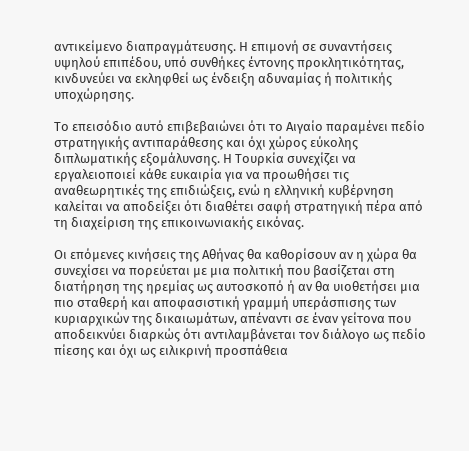αντικείμενο διαπραγμάτευσης. Η επιμονή σε συναντήσεις υψηλού επιπέδου, υπό συνθήκες έντονης προκλητικότητας, κινδυνεύει να εκληφθεί ως ένδειξη αδυναμίας ή πολιτικής υποχώρησης.

Το επεισόδιο αυτό επιβεβαιώνει ότι το Αιγαίο παραμένει πεδίο στρατηγικής αντιπαράθεσης και όχι χώρος εύκολης διπλωματικής εξομάλυνσης. Η Τουρκία συνεχίζει να εργαλειοποιεί κάθε ευκαιρία για να προωθήσει τις αναθεωρητικές της επιδιώξεις, ενώ η ελληνική κυβέρνηση καλείται να αποδείξει ότι διαθέτει σαφή στρατηγική πέρα από τη διαχείριση της επικοινωνιακής εικόνας.

Οι επόμενες κινήσεις της Αθήνας θα καθορίσουν αν η χώρα θα συνεχίσει να πορεύεται με μια πολιτική που βασίζεται στη διατήρηση της ηρεμίας ως αυτοσκοπό ή αν θα υιοθετήσει μια πιο σταθερή και αποφασιστική γραμμή υπεράσπισης των κυριαρχικών της δικαιωμάτων, απέναντι σε έναν γείτονα που αποδεικνύει διαρκώς ότι αντιλαμβάνεται τον διάλογο ως πεδίο πίεσης και όχι ως ειλικρινή προσπάθεια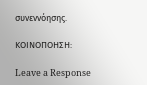συνεννόησης.

ΚΟΙΝΟΠΟΗΣΗ:

Leave a Response